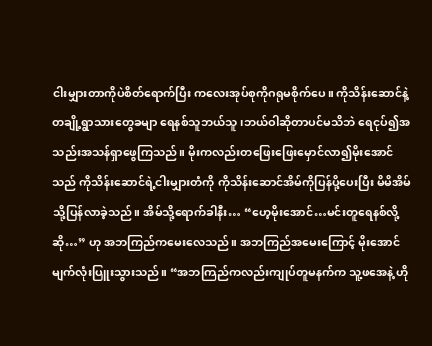ငါးမျှားတာကိုပဲစိတ်ရောက်ပြီး ကလေးအုပ်စုကိုဂရုမစိုက်‌ပေ။ ကိုသိန်းဆောင်နဲ့ တချို့ရွာသားတွေခမျာ ရေနစ်သူဘယ်သူ၊ဘယ်ဝါဆိုတာပင်မသိဘဲ ရေငုပ်၍အသည်းအသန်ရှာဖွေကြသည်။ မိုးကလည်းတ‌ဖြေးဖြေးမှောင်လာ၍မိုးအောင်သည် ကိုသိန်းဆောင်ရဲ့ငါးမျှားတံကို ကိုသိန်းဆောင်အိမ်ကိုပြန်ပို့ပေးပြီး မိမိအိမ်သို့ပြန်လာခဲ့သည်။ အိမ်သို့ရောက်ခါနီး… “ဟေ့မိုးအောင်…မင်းတူ‌ရေနစ်လို့ဆို…” ဟု အဘကြည်ကမေးလေသည်။ အဘကြည်အမေးကြောင့် မိုးအောင်မျက်လုံးပြူးသွားသည်။ “အဘကြည်ကလည်းကျုပ်တူမနက်က သူ့ဖအေနဲ့ ဟို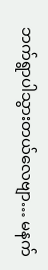ဘက်ရွာပါသွားတယ်လေဗျာ… မနက်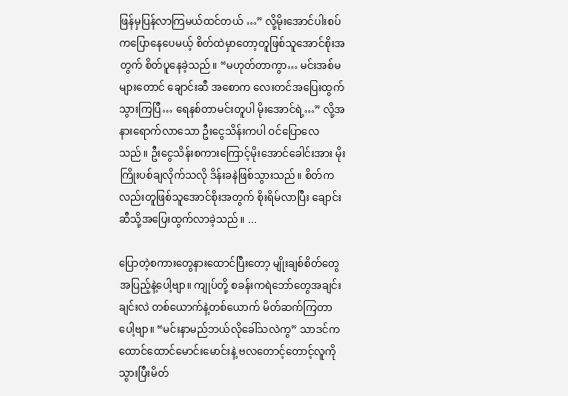ဖြန်မှပြန်လာကြမယ်ထင်တယ် …” လို့မိုးအောင်ပါးစပ်ကပြောနေပေမယ့် စိတ်ထဲမှာတော့တူဖြစ်သူအောင်စိုးအတွက် စိတ်ပူနေခဲ့သည်။ “မဟုတ်တာကွာ… မင်းအစ်မများတောင် ချောင်းဆီ အစောက လေးတင်အပြေးထွက်သွားကြပြီ… ရေနစ်တာမင်းတူပါ မိုးအောင်ရဲ့…” လို့အနားရောက်လာသော ဦးငွေသိန်းကပါ ဝင်ပြောလေသည်။ ဦးငွေသိန်းစကားကြောင့်မိုးအောင်ခေါင်းအား မိုးကြိုးပစ်ချလိုက်သလို ဒိန်းခနဲဖြစ်သွားသည်။ စိတ်ကလည်းတူဖြစ်သူအောင်စိုးအတွက် စိုးရိမ်လာပြီး ချောင်းဆီသို့အပြေးထွက်လာခဲ့သည်။ ...

ပြောတဲ့စကားတွေနားထောင်ပြီးတော့ မျိုးချစ်စိတ်တွေအပြည့်နဲ့ပေါ့ဗျာ။ ကျုပ်တို့ စခန်းကရဲဘော်တွေအချင်းချင်းလဲ တစ်ယောက်နဲ့တစ်ယောက် မိတ်ဆက်ကြတာပေါ့ဗျာ။ “မင်းနာမည်ဘယ်လိုခေါ်သလဲကွ” သာဒင်က ထောင်ထောင်မောင်းမောင်းနဲ့ ဗလတောင့်တောင့်လူကိုသွားပြီးမိတ်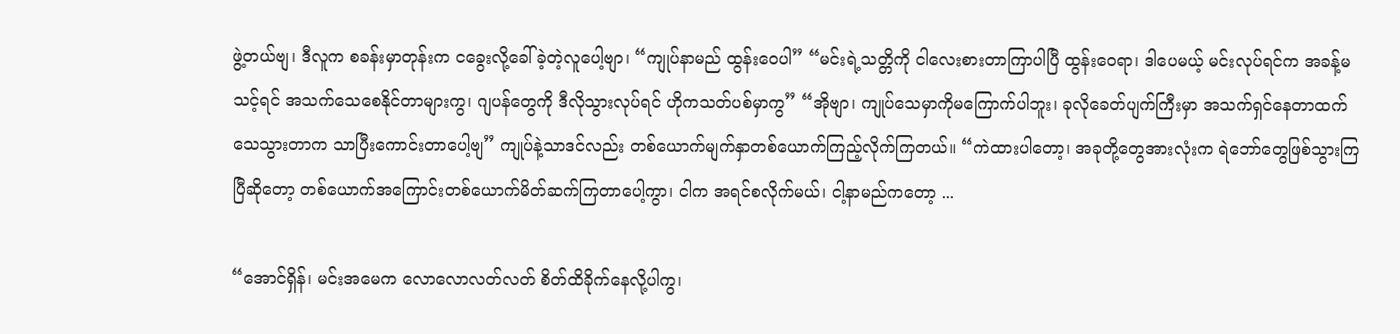ဖွဲ့တယ်ဗျ၊ ဒီလူက စခန်းမှာတုန်းက ငခွေးလို့ခေါ်ခဲ့တဲ့လူပေါ့ဗျာ၊ “ကျုပ်နာမည် ထွန်းဝေပါ” “မင်းရဲ့သတ္တိကို ငါလေးစားတာကြာပါပြီ ထွန်းဝေရာ၊ ဒါပေမယ့် မင်းလုပ်ရင်က အခန့်မသင့်ရင် အသက်သေစေနိုင်တာများကွ၊ ဂျပန်တွေကို ဒီလိုသွားလုပ်ရင် ဟိုကသတ်ပစ်မှာကွ” “အိုဗျာ၊ ကျုပ်သေမှာကိုမကြောက်ပါဘူး၊ ခုလိုခေတ်ပျက်ကြီးမှာ အသက်ရှင်နေတာထက် သေသွားတာက သာပြီးကောင်းတာပေါ့ဗျ” ကျုပ်နဲ့သာဒင်လည်း တစ်ယောက်မျက်နှာတစ်ယောက်ကြည့်လိုက်ကြတယ်။ “ကဲထားပါတော့၊ အခုတို့တွေအားလုံးက ရဲဘော်တွေဖြစ်သွားကြပြီဆိုတော့ တစ်ယောက်အကြောင်းတစ်ယောက်မိတ်ဆက်ကြတာပေါ့ကွာ၊ ငါက အရင်စလိုက်မယ်၊ ငါ့နာမည်ကတော့ ...

“အောင်ရှိန်၊ မင်းအမေက လောလောလတ်လတ် စိတ်ထိခိုက်နေလို့ပါကွ၊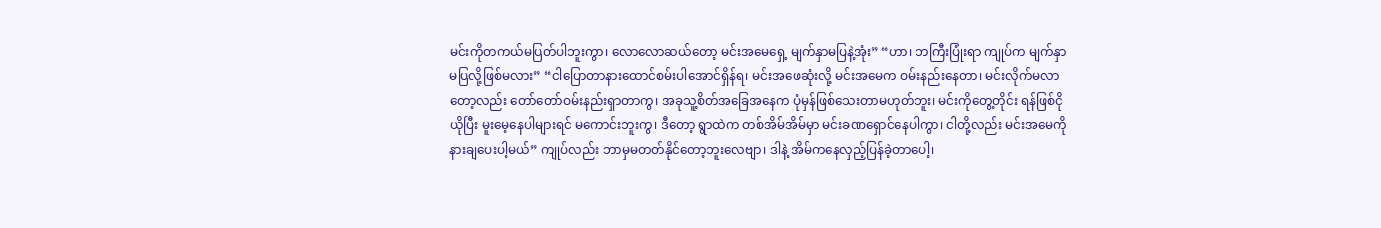မင်းကိုတကယ်မပြတ်ပါဘူးကွာ၊ လောလောဆယ်တော့ မင်းအမေရှေ့ မျက်နှာမပြနဲ့အုံး” “ဟာ၊ ဘကြီးပြုံးရာ ကျုပ်က မျက်နှာမပြလို့ဖြစ်မလား” “ငါပြောတာနားထောင်စမ်းပါအောင်ရှိန်ရ၊ မင်းအဖေဆုံးလို့ မင်းအမေက ဝမ်းနည်းနေတာ၊ မင်းလိုက်မလာတော့လည်း တော်တော်ဝမ်းနည်းရှာတာကွ၊ အခုသူ့စိတ်အခြေအနေက ပုံမှန်ဖြစ်သေးတာမဟုတ်ဘူး၊ မင်းကိုတွေ့တိုင်း ရန်ဖြစ်ငိုယိုပြီး မူးမေ့နေပါများရင် မကောင်းဘူးကွ၊ ဒီတော့ ရွာထဲက တစ်အိမ်အိမ်မှာ မင်းခဏရှောင်နေပါကွာ၊ ငါတို့လည်း မင်းအမေကို နားချပေးပါ့မယ်” ကျုပ်လည်း ဘာမှမတတ်နိုင်တော့ဘူးလေဗျာ၊ ဒါနဲ့ အိမ်ကနေလှည့်ပြန်ခဲ့တာပေါ့၊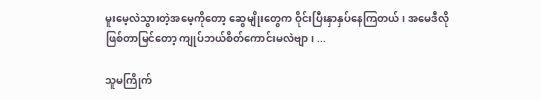မူးမေ့လဲသွားတဲ့အမေ့ကိုတော့ ဆွေမျိုးတွေက ဝိုင်းပြီးနှာနှပ်နေကြတယ်၊ အမေဒီလိုဖြစ်တာမြင်တော့ ကျုပ်ဘယ်စိတ်ကောင်းမလဲဗျာ၊ ...

သူမကြိုက်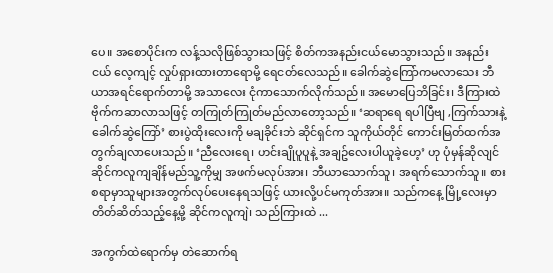ပေ။ အစောပိုင်းက လန့်သလိုဖြစ်သွားသဖြင့် စိတ်ကအနည်းငယ်မောသွားသည်။ အနည်းငယ် လေ့ကျင့် လှုပ်ရှားထားတာရောမို့ ‌ရေငတ်လေသည်။ ခေါက်ဆွဲကြော်ကမလာသေး ဘီယာအရင်ရောက်တာမို့ အသာလေး ငုံကာသောက်လိုက်သည်။ အမောပြေဘိခြင်း၊ ဒီကြားထဲ ဗိုက်ကဆာလာသဖြင့် တကြုတ်ကြုတ်မည်လာတော့သည်။ ‘ဆရာရေ ရပါပြီဗျ ,ကြက်သားနဲ့ခေါက်ဆွဲကြော်’ စားပွဲထိုးလေးကို မချခိုင်းဘဲ ဆိုင်ရှင်က သူကိုယ်တိုင် ကောင်းမြတ်ထက်အတွက်ချလာပေးသည်။ ‘ညီလေးရေ၊ ဟင်းချိုပူပူနဲ့ အချဥ်လေးပါယူခဲ့ဟေ့’ ဟု ပုံမှန်ဆိုလျင် ဆိုင်ကလူကျချိန်မည်သူ့ကိုမျှ အဖက်မလုပ်အား၊ ဘီယာသောက်သူ၊ အရက်သောက်သူ။ စားစရာမှာသူများအတွက်လုပ်ပေးနေရသဖြင့် ယားလို့ပင်မကုတ်အား။ သည်ကနေ့ မြို့လေးမှာတိတ်ဆိတ်သည့်နေ့မို့ ဆိုင်ကလူကျဲ၊ သည်ကြားထဲ ...

အကွက်ထဲရောက်မှ တဲဆောက်ရ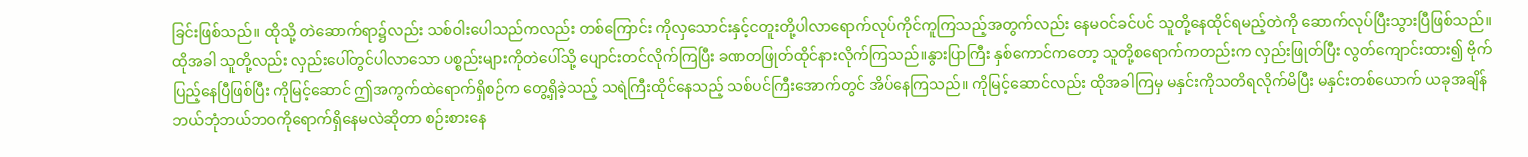ခြင်းဖြစ်သည်။ ထိုသို့ တဲဆောက်ရာ၌လည်း သစ်ဝါးပေါသည်ကလည်း တစ်ကြောင်း ကိုလှသောင်းနှင့်ငတူးတို့ပါလာရောက်လုပ်ကိုင်ကူကြသည့်အတွက်လည်း နေမဝင်ခင်ပင် သူတို့နေထိုင်ရမည့်တဲကို ဆောက်လုပ်ပြီးသွားပြီဖြစ်သည်။ ထိုအခါ သူတို့လည်း လှည်းပေါ်တွင်ပါလာသော ပစ္စည်းများကိုတဲပေါ်သို့ ပျောင်းတင်လိုက်ကြပြီး ခဏတဖြုတ်ထိုင်နားလိုက်ကြသည်။နွားပြာကြီး နှစ်ကောင်ကတော့ သူတို့စရောက်ကတည်းက လှည်းဖြုတ်ပြီး လွတ်ကျောင်းထား၍ ဗိုက်ပြည့်နေပြီဖြစ်ပြီး ကိုမြင့်ဆောင် ဤအကွက်ထဲရောက်ရှိစဉ်က တွေ့ရှိခဲ့သည့် သရဲကြီးထိုင်နေသည့် သစ်ပင်ကြီးအောက်တွင် အိပ်နေကြသည်။ ကိုမြင့်ဆောင်လည်း ထိုအခါကြမှ မနှင်းကိုသတိရလိုက်မိပြီး မနှင်းတစ်ယောက် ယခုအချိန် ဘယ်ဘုံဘယ်ဘဝကိုရောက်ရှိနေမလဲဆိုတာ စဉ်းစားနေ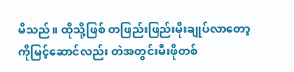မိသည်။ ထိုသို့ဖြစ် တဖြည်းဖြည်းမိုးချုပ်လာတော့ ကိုမြင့်ဆောင်လည်း တဲအတွင်းမီးဖိုတစ်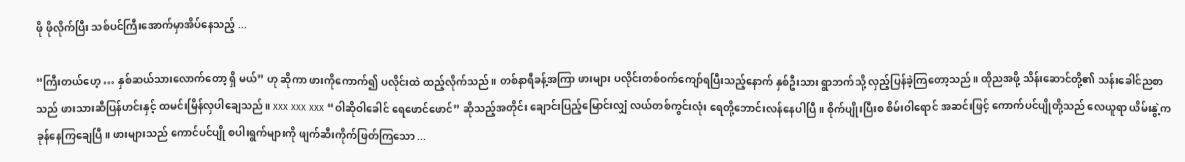ဖို ဖိုလိုက်ပြီး သစ်ပင်ကြီးအောက်မှာအိပ်နေသည့် ...

“ကြီးတယ်ဟေ့ … နှစ်ဆယ်သားလောက်တော့ ရှိ မယ်” ဟု ဆိုကာ ဖားကိုကောက်၍ ပလိုင်းထဲ ထည့်လိုက်သည်။ တစ်နာရီခန့်အကြာ ဖားများ ပလိုင်းတစ်ဝက်ကျော်ရပြီးသည့်နောက် နှစ်ဦးသား ရွာဘက်သို့ လှည့်ပြန်ခဲ့ကြတော့သည်။ ထိုညအဖို့ သိန်းဆောင်တို့၏ သန်းခေါင်ညစာသည် ဖားသားဆီပြန်ဟင်းနှင့် ထမင်းမြိန်လှပါချေသည်။ xxx xxx xxx “ဝါဆိုဝါခေါင် ရေဖောင်ဖောင်” ဆိုသည့်အတိုင်း ချောင်းပြည့်မြောင်းလျှံ လယ်တစ်ကွင်းလုံး ရေတို့ဘောင်းလန်နေပါပြီ။ စိုက်ပျိုးပြီးစ စိမ်းဝါရောင် အဆင်းဖြင့် ကောက်ပင်ပျိုတို့သည် လေယူရာ ယိမ်းနွဲ့ကခုန်နေကြချေပြီ။ ဖားများသည် ကောင်ပင်ပျို စပါးရွက်များကို ဖျက်ဆီးကိုက်ဖြတ်ကြသော ...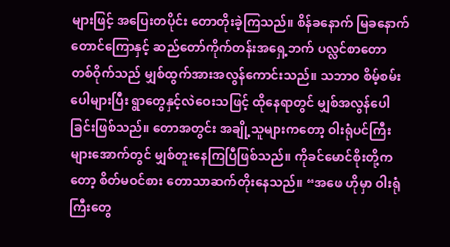များဖြင့် အပြေးတပိုင်း တောတိုးခဲ့ကြသည်။ စိန်ခနောက် မြခနောက်တောင်ကြောနှင့် ဆည်တော်ကိုက်တန်းအရှေ့ဘက် ပလ္လင်စာတော တစ်ဝိုက်သည် မျှစ်ထွက်အားအလွန်ကောင်းသည်။ သဘာ၀ စိမ့်စမ်းပေါများပြီး ရွာတွေနှင့်လဲဝေးသဖြင့် ထိုနေရာတွင် မျှစ်အလွန်ပေါခြင်းဖြစ်သည်။ တောအတွင်း အချို့သူများကတော့ ဝါးရုံပင်ကြီးများအောက်တွင် မျှစ်တူးနေကြပြီဖြစ်သည်။ ကိုခင်မောင်စိုးတို့ကတော့ စိတ်မဝင်စား တောသာဆက်တိုးနေသည်။ “အဖေ ဟိုမှာ ဝါးရုံကြီးတွေ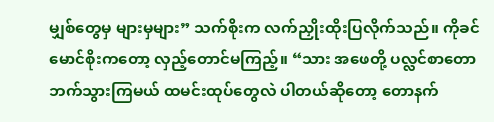မျှစ်တွေမှ များမှများ” သက်စိုးက လက်ညှိုးထိုးပြလိုက်သည်။ ကိုခင်မောင်စိုးကတော့ လှည့်တောင်မကြည့်။ “သား အဖေတို့ ပလ္လင်စာတော ဘက်သွားကြမယ် ထမင်းထုပ်တွေလဲ ပါတယ်ဆိုတော့ တောနက်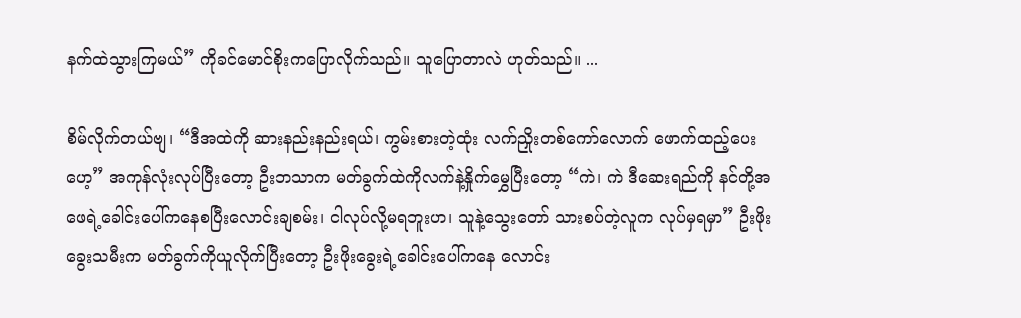နက်ထဲသွားကြမယ်” ကိုခင်မောင်စိုးကပြောလိုက်သည်။ သူပြောတာလဲ ဟုတ်သည်။ ...

စိမ်လိုက်တယ်ဗျ၊ “ဒီအထဲကို ဆားနည်းနည်းရယ်၊ ကွမ်းစားတဲ့ထုံး လက်ညှိုးတစ်ကော်လောက် ဖောက်ထည့်ပေးဟေ့” အကုန်လုံးလုပ်ပြီးတော့ ဦးဘသာက မတ်ခွက်ထဲကိုလက်နဲ့နှိုက်မွှေပြီးတော့ “ကဲ၊ ကဲ ဒီဆေးရည်ကို နင်တို့အဖေရဲ့ခေါင်းပေါ်ကနေစပြီးလောင်းချစမ်း၊ ငါလုပ်လို့မရဘူးဟ၊ သူနဲ့သွေးတော် သားစပ်တဲ့လူက လုပ်မှရမှာ” ဦးဖိုးခွေးသမီးက မတ်ခွက်ကိုယူလိုက်ပြီးတော့ ဦးဖိုးခွေးရဲ့ခေါင်းပေါ်ကနေ လောင်း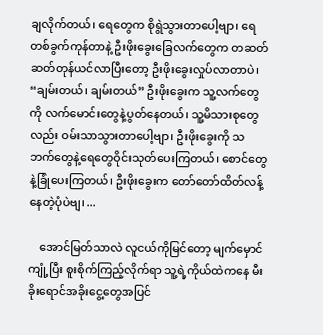ချလိုက်တယ်၊ ရေတွေက စိုရွဲသွားတာပေါ့ဗျာ၊ ရေတစ်ခွက်ကုန်တာနဲ့ ဦးဖိုးခွေးခြေလက်တွေက တဆတ်ဆတ်တုန်ယင်လာပြီးတော့ ဦးဖိုးခွေးလှုပ်လာတာပဲ၊ “ချမ်းတယ်၊ ချမ်းတယ်” ဦးဖိုးခွေးက သူ့လက်တွေကို လက်မောင်းတွေနဲ့ပွတ်နေတယ်၊ သူ့မိသားစုတွေလည်း ဝမ်းသာသွားတာပေါ့ဗျာ၊ ဦးဖိုးခွေးကို သဘက်တွေနဲ့ရေတွေဝိုင်းသုတ်ပေးကြတယ်၊ စောင်တွေနဲ့ခြုံပေးကြတယ်၊ ဦးဖိုးခွေးက တော်တော်ထိတ်လန့်နေတဲ့ပုံပဲဗျ၊ ...

    အောင်မြတ်သာလဲ လူငယ်ကိုမြင်တော့ မျက်မှောင်ကျုံ့ပြီး စူးစိုက်ကြည့်လိုက်ရာ သူ့ရဲ့ကိုယ်ထဲကနေ မီးခိုးရောင်အခိုးငွေ့တွေအပြင်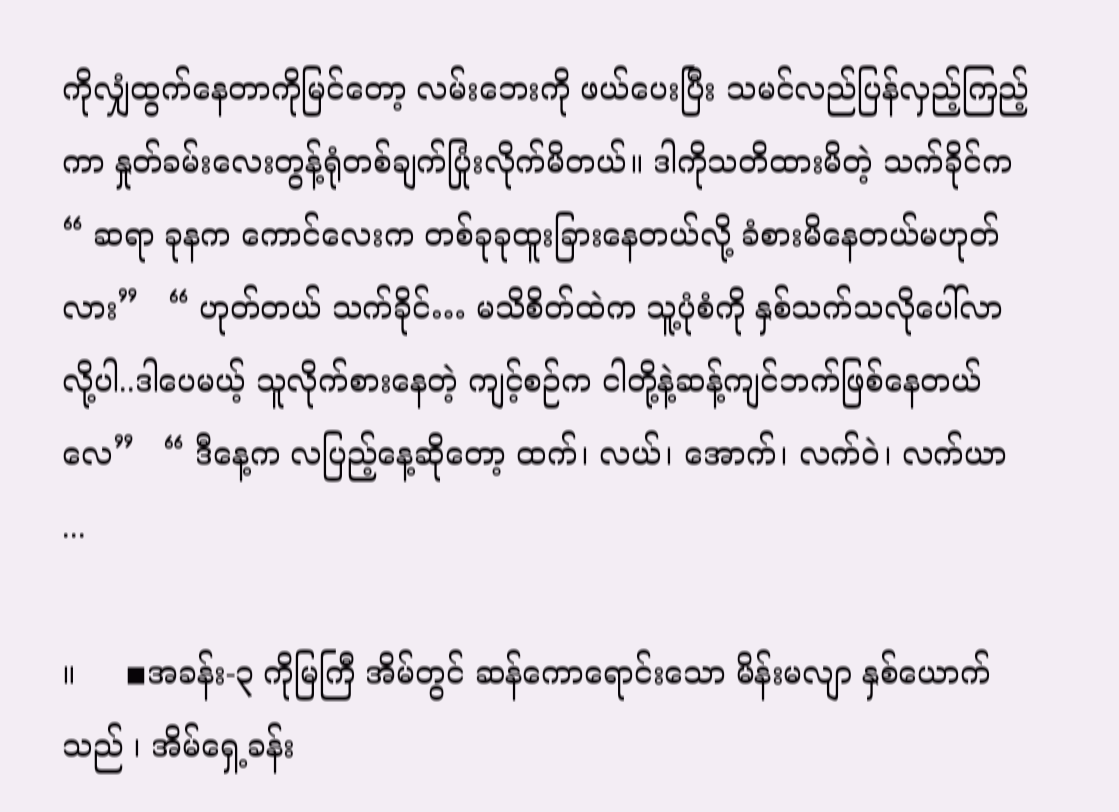ကိုလျှံထွက်နေတာကိုမြင်တော့ လမ်းဘေးကို ဖယ်ပေးပြီး သမင်လည်ပြန်လှည့်ကြည့်ကာ နှုတ်ခမ်းလေးတွန့်ရုံတစ်ချက်ပြုံးလိုက်မိတယ်။ ဒါကိုသတိထားမိတဲ့ သက်ခိုင်က   “ ဆရာ ခုနက ကောင်လေးက တစ်ခုခုထူးခြားနေတယ်လို့ ခံစားမိနေတယ်မဟုတ်လား”   “ ဟုတ်တယ် သက်ခိုင်… မသိစိတ်ထဲက သူ့ပုံစံကို နှစ်သက်သလိုပေါ်လာလို့ပါ..ဒါပေမယ့် သူလိုက်စားနေတဲ့ ကျင့်စဉ်က ငါတို့နဲ့ဆန့်ကျင်ဘက်ဖြစ်နေတယ်လေ”   “ ဒီနေ့က လပြည့်နေ့ဆိုတော့ ထက်၊ လယ်၊ အောက်၊ လက်ဝဲ၊ လက်ယာ ...

။     ◾အခန်း-၃ ကိုမြကြီ အိမ်တွင် ဆန်ကောရောင်းသော မိန်းမလျာ နှစ်ယောက်သည် ၊ အိမ်ရှေ့ခန်း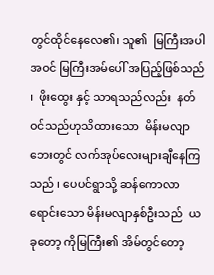တွင်ထိုင်နေလေ၏၊ သူ၏  မြကြီးအပါအဝင် မြကြီးအ‌မ်ပေါ် အပြည့်ဖြစ်သည် ၊  ဖိုးထွေး နှင့် သာရသည်လည်း  နတ်ဝင်သည်ဟုသိထားသော  မိန်းမလျာ ဘေးတွင် လက်အုပ်လေးများချီနေကြသည် ၊ ‌ပေပင်ရွာသို့ ဆန်ကောလာရောင်းသော မိန်းမလျာနှစ်ဦးသည်  ယခုတော့ ကိုမြကြီး၏ အိမ်တွင်တော့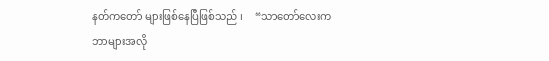နတ်ကတော် များဖြစ်နေပြီဖြစ်သည် ၊     “သာတော်လေးက ဘာများအလို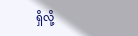ရှိလို့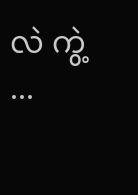လဲ ကွဲ့ ...